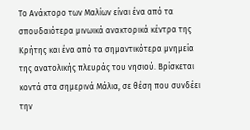Το Ανάκτορο των Μαλίων είναι ένα από τα σπουδαιότερα μινωικά ανακτορικά κέντρα της Κρήτης και ένα από τα σημαντικότερα μνημεία της ανατολικής πλευράς του νησιού. Βρίσκεται κοντά στα σημερινά Μάλια, σε θέση που συνδέει την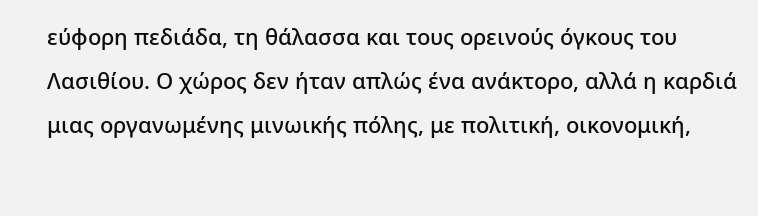εύφορη πεδιάδα, τη θάλασσα και τους ορεινούς όγκους του Λασιθίου. Ο χώρος δεν ήταν απλώς ένα ανάκτορο, αλλά η καρδιά μιας οργανωμένης μινωικής πόλης, με πολιτική, οικονομική,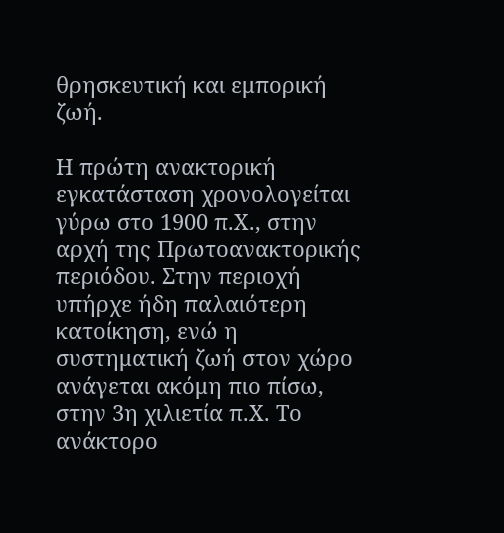θρησκευτική και εμπορική ζωή.

Η πρώτη ανακτορική εγκατάσταση χρονολογείται γύρω στο 1900 π.Χ., στην αρχή της Πρωτοανακτορικής περιόδου. Στην περιοχή υπήρχε ήδη παλαιότερη κατοίκηση, ενώ η συστηματική ζωή στον χώρο ανάγεται ακόμη πιο πίσω, στην 3η χιλιετία π.Χ. Το ανάκτορο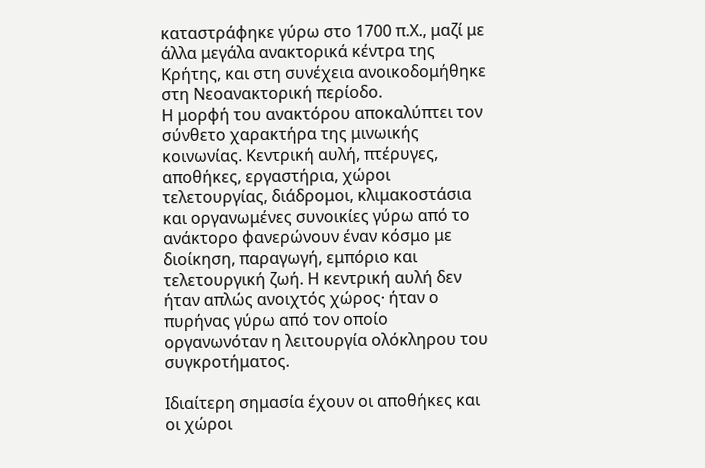καταστράφηκε γύρω στο 1700 π.Χ., μαζί με άλλα μεγάλα ανακτορικά κέντρα της Κρήτης, και στη συνέχεια ανοικοδομήθηκε στη Νεοανακτορική περίοδο.
Η μορφή του ανακτόρου αποκαλύπτει τον σύνθετο χαρακτήρα της μινωικής κοινωνίας. Κεντρική αυλή, πτέρυγες, αποθήκες, εργαστήρια, χώροι τελετουργίας, διάδρομοι, κλιμακοστάσια και οργανωμένες συνοικίες γύρω από το ανάκτορο φανερώνουν έναν κόσμο με διοίκηση, παραγωγή, εμπόριο και τελετουργική ζωή. Η κεντρική αυλή δεν ήταν απλώς ανοιχτός χώρος· ήταν ο πυρήνας γύρω από τον οποίο οργανωνόταν η λειτουργία ολόκληρου του συγκροτήματος.

Ιδιαίτερη σημασία έχουν οι αποθήκες και οι χώροι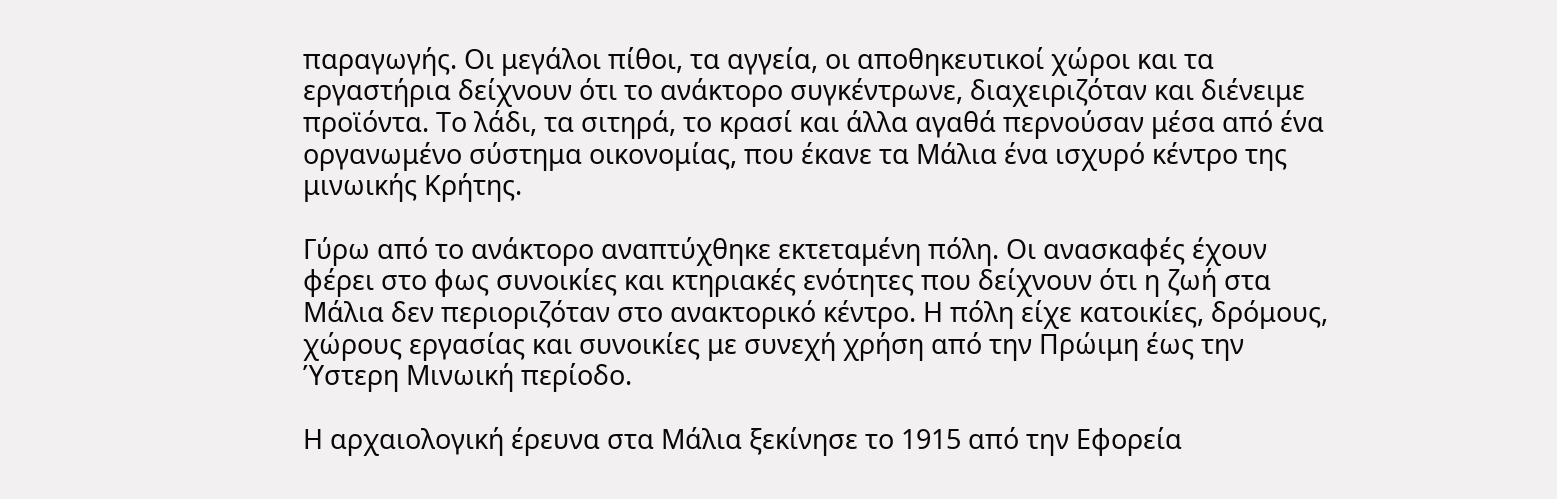παραγωγής. Οι μεγάλοι πίθοι, τα αγγεία, οι αποθηκευτικοί χώροι και τα εργαστήρια δείχνουν ότι το ανάκτορο συγκέντρωνε, διαχειριζόταν και διένειμε προϊόντα. Το λάδι, τα σιτηρά, το κρασί και άλλα αγαθά περνούσαν μέσα από ένα οργανωμένο σύστημα οικονομίας, που έκανε τα Μάλια ένα ισχυρό κέντρο της μινωικής Κρήτης.

Γύρω από το ανάκτορο αναπτύχθηκε εκτεταμένη πόλη. Οι ανασκαφές έχουν φέρει στο φως συνοικίες και κτηριακές ενότητες που δείχνουν ότι η ζωή στα Μάλια δεν περιοριζόταν στο ανακτορικό κέντρο. Η πόλη είχε κατοικίες, δρόμους, χώρους εργασίας και συνοικίες με συνεχή χρήση από την Πρώιμη έως την Ύστερη Μινωική περίοδο.

Η αρχαιολογική έρευνα στα Μάλια ξεκίνησε το 1915 από την Εφορεία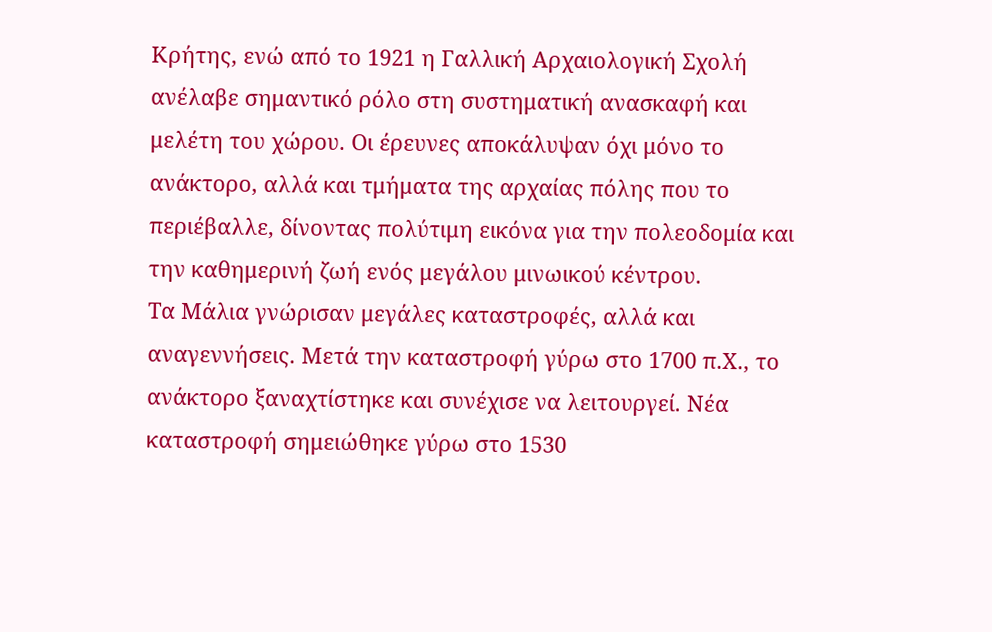Κρήτης, ενώ από το 1921 η Γαλλική Αρχαιολογική Σχολή ανέλαβε σημαντικό ρόλο στη συστηματική ανασκαφή και μελέτη του χώρου. Οι έρευνες αποκάλυψαν όχι μόνο το ανάκτορο, αλλά και τμήματα της αρχαίας πόλης που το περιέβαλλε, δίνοντας πολύτιμη εικόνα για την πολεοδομία και την καθημερινή ζωή ενός μεγάλου μινωικού κέντρου.
Τα Μάλια γνώρισαν μεγάλες καταστροφές, αλλά και αναγεννήσεις. Μετά την καταστροφή γύρω στο 1700 π.Χ., το ανάκτορο ξαναχτίστηκε και συνέχισε να λειτουργεί. Νέα καταστροφή σημειώθηκε γύρω στο 1530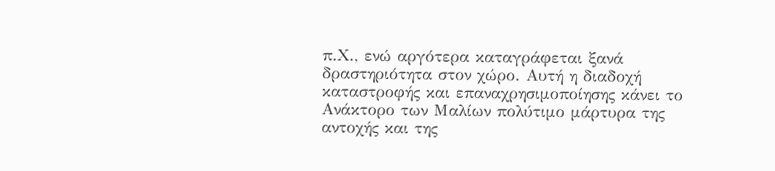π.Χ., ενώ αργότερα καταγράφεται ξανά δραστηριότητα στον χώρο. Αυτή η διαδοχή καταστροφής και επαναχρησιμοποίησης κάνει το Ανάκτορο των Μαλίων πολύτιμο μάρτυρα της αντοχής και της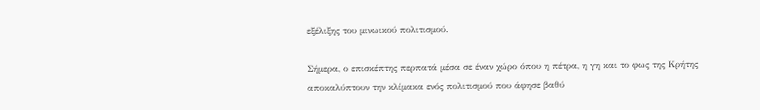εξέλιξης του μινωικού πολιτισμού.

Σήμερα, ο επισκέπτης περπατά μέσα σε έναν χώρο όπου η πέτρα, η γη και το φως της Κρήτης αποκαλύπτουν την κλίμακα ενός πολιτισμού που άφησε βαθύ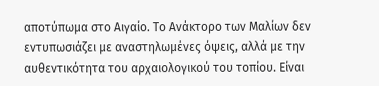αποτύπωμα στο Αιγαίο. Το Ανάκτορο των Μαλίων δεν εντυπωσιάζει με αναστηλωμένες όψεις, αλλά με την αυθεντικότητα του αρχαιολογικού του τοπίου. Είναι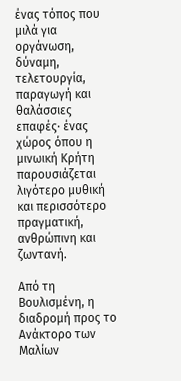ένας τόπος που μιλά για οργάνωση, δύναμη, τελετουργία, παραγωγή και θαλάσσιες επαφές· ένας χώρος όπου η μινωική Κρήτη παρουσιάζεται λιγότερο μυθική και περισσότερο πραγματική, ανθρώπινη και ζωντανή.

Από τη Βουλισμένη, η διαδρομή προς το Ανάκτορο των Μαλίων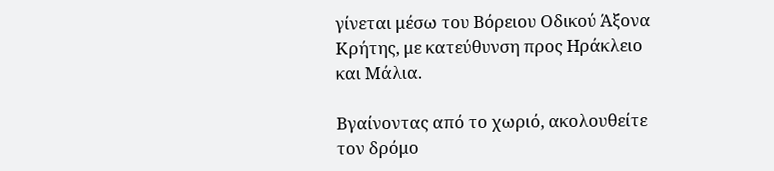γίνεται μέσω του Βόρειου Οδικού Άξονα Κρήτης, με κατεύθυνση προς Ηράκλειο και Μάλια.

Βγαίνοντας από το χωριό, ακολουθείτε τον δρόμο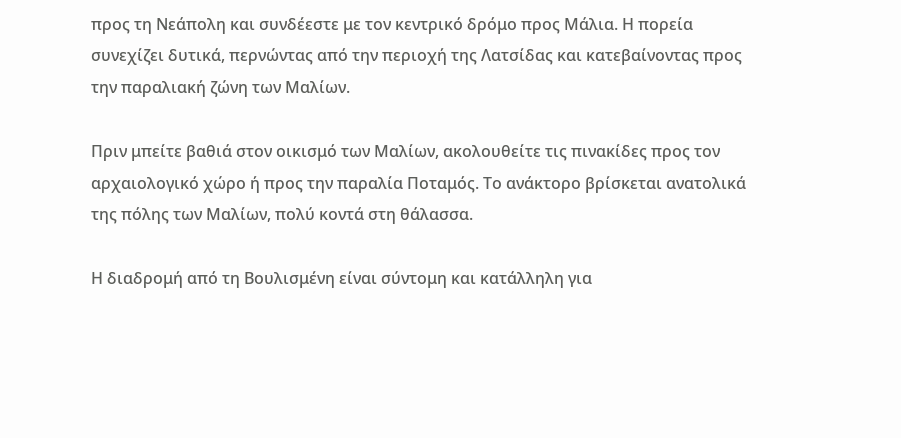προς τη Νεάπολη και συνδέεστε με τον κεντρικό δρόμο προς Μάλια. Η πορεία συνεχίζει δυτικά, περνώντας από την περιοχή της Λατσίδας και κατεβαίνοντας προς την παραλιακή ζώνη των Μαλίων.

Πριν μπείτε βαθιά στον οικισμό των Μαλίων, ακολουθείτε τις πινακίδες προς τον αρχαιολογικό χώρο ή προς την παραλία Ποταμός. Το ανάκτορο βρίσκεται ανατολικά της πόλης των Μαλίων, πολύ κοντά στη θάλασσα.

Η διαδρομή από τη Βουλισμένη είναι σύντομη και κατάλληλη για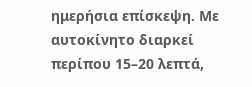ημερήσια επίσκεψη. Με αυτοκίνητο διαρκεί περίπου 15–20 λεπτά,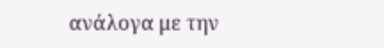ανάλογα με την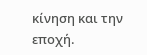κίνηση και την εποχή.